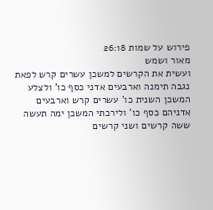פירוש על שמות 26:18
מאור ושמש
ועשית את הקרשים למשכן עשרים קרש לפאת נגבה תימנה וארבעים אדני כסף כו' ולצלע המשכן השנית כו' עשרים קרש וארבעים אדניהם כסף כו' ולירכתי המשכן ימה תעשה ששה קרשים ושני קרשים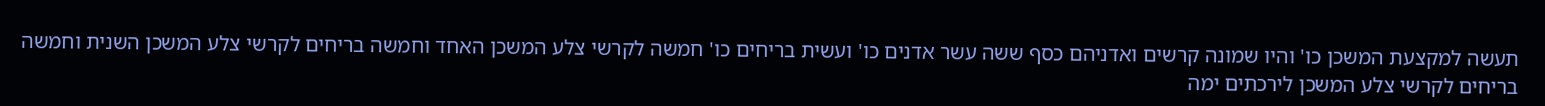תעשה למקצעת המשכן כו' והיו שמונה קרשים ואדניהם כסף ששה עשר אדנים כו' ועשית בריחים כו' חמשה לקרשי צלע המשכן האחד וחמשה בריחים לקרשי צלע המשכן השנית וחמשה בריחים לקרשי צלע המשכן לירכתים ימה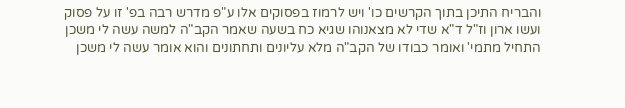והבריח התיכן בתוך הקרשים כו' ויש לרמוז בפסוקים אלו ע"פ מדרש רבה בפ' זו על פסוק ועשו ארון וז"ל ד"א שדי לא מצאנוהו שגיא כח בשעה שאמר הקב"ה למשה עשה לי משכן התחיל מתמי' ואומר כבודו של הקב"ה מלא עליונים ותחתונים והוא אומר עשה לי משכן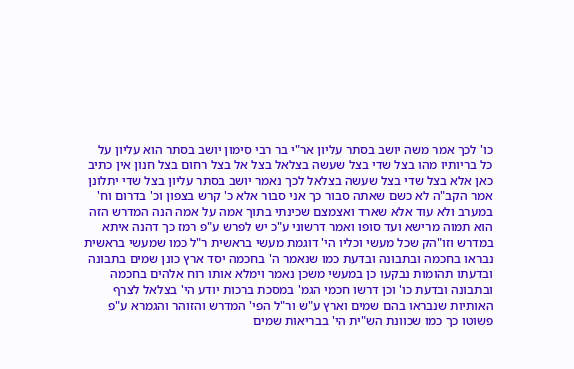כו' לכך אמר משה יושב בסתר עליון אר"י בר רבי סימון יושב בסתר הוא עליון על כל בריותיו מהו בצל שדי בצל שעשה בצלאל בצל אל בצל רחום בצל חנון אין כתיב כאן אלא בצל שדי בצל שעשה בצלאל לכך נאמר יושב בסתר עליון בצל שדי יתלונן אמר הקב"ה לא כשם שאתה סבור כך אני סבור אלא כ' קרש בצפון וכ' בדרום וח' במערב ולא עוד אלא שארד ואצמצם שכינתי בתוך אמה על אמה הנה המדרש הזה הוא תמוה מרישא ועד סופו ואמר דרשוני ע"כ יש לפרש ע"פ רמז כך דהנה איתא במדרש וזו"הק שכל מעשי וכליו הי' דוגמת מעשי בראשית ר"ל כמו שמעשי בראשית נבראו בחכמה ובתבונה ובדעת כמו שנאמר ה' בחכמה יסד ארץ כונן שמים בתבונה ובדעתו תהומות נבקעו כן במעשי משכן נאמר וימלא אותו רוח אלהים בחכמה ובתבונה ובדעת כו' וכן דרשו חכמי הגמ' במסכת ברכות יודע הי' בצלאל לצרף האותיות שנבראו בהם שמים וארץ ע"ש ור"ל הפי' המדרש והזוהר והגמרא ע"פ פשוטו כך כמו שכוונת הש"ית הי' בבריאות שמים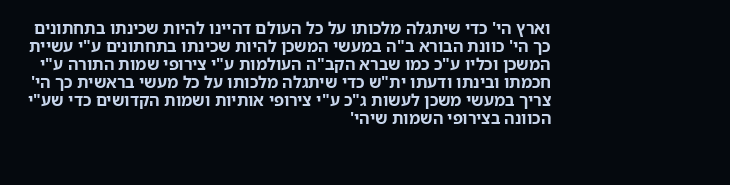וארץ הי' כדי שיתגלה מלכותו על כל העולם דהיינו להיות שכינתו בתחתונים כך הי' כוונת הבורא ב"ה במעשי המשכן להיות שכינתו בתחתונים ע"י עשיית המשכן וכליו ע"כ כמו שברא הקב"ה העולמות ע"י צירופי שמות התורה ע"י חכמתו ובינתו ודעתו ית"ש כדי שיתגלה מלכותו על כל מעשי בראשית כך הי' צריך במעשי משכן לעשות ג"כ ע"י צירופי אותיות ושמות הקדושים כדי שע"י הכוונה בצירופי השמות שיהי'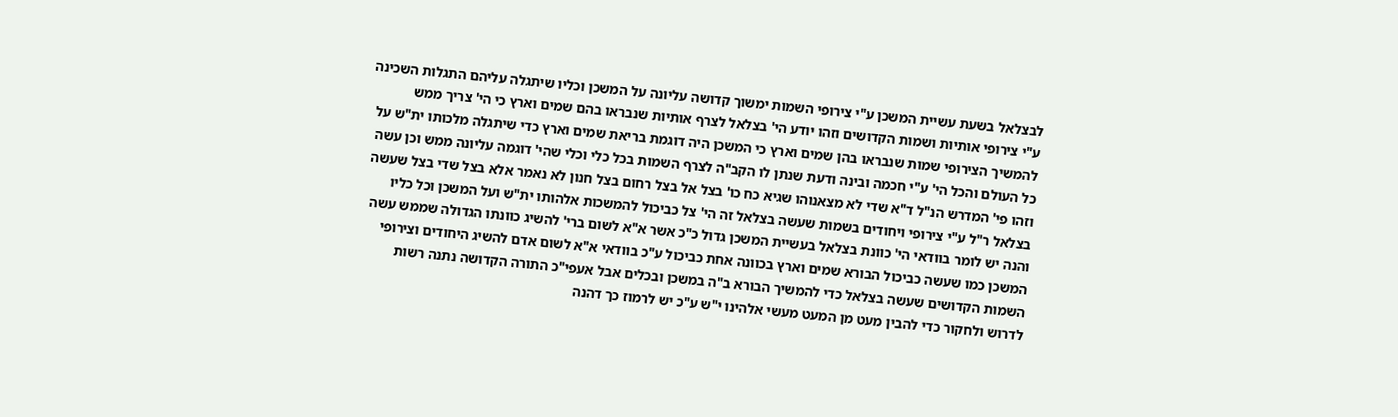לבצלאל בשעת עשיית המשכן ע"י צירופי השמות ימשוך קדושה עליונה על המשכן וכליו שיתגלה עליהם התגלות השכינה ע"י צירופי אותיות ושמות הקדושים וזהו יודע הי' בצלאל לצרף אותיות שנבראו בהם שמים וארץ כי הי' צריך ממש להמשיך הצירופי שמות שנבראו בהן שמים וארץ כי המשכן היה דוגמת בריאת שמים וארץ כדי שיתגלה מלכותו ית"ש על כל העולם והכל הי' ע"י חכמה ובינה ודעת שנתן לו הקב"ה לצרף השמות בכל כלי וכלי שהי' דוגמה עליונה ממש וכן עשה וזהו פי' המדרש הנ"ל ד"א שדי לא מצאנוהו שגיא כח כו' בצל אל בצל רחום בצל חנון לא נאמר אלא בצל שדי בצל שעשה בצלאל ר"ל ע"י צירופי ויחודים בשמות שעשה בצלאל זה הי' צל כביכול להמשכות אלהותו ית"ש ועל המשכן וכל כליו והנה יש לומר בוודאי הי' כוונת בצלאל בעשיית המשכן גדול כ"כ אשר א"א לשום ברי' להשיג כוונתו הגדולה שממש עשה המשכן כמו שעשה כביכול הבורא שמים וארץ בכוונה אחת כביכול ע"כ בוודאי א"א לשום אדם להשיג היחודים וצירופי השמות הקדושים שעשה בצלאל כדי להמשיך הבורא ב"ה במשכן ובכלים אבל אעפי"כ התורה הקדושה נתנה רשות לדרוש ולחקור כדי להבין מעט מן המעט מעשי אלהינו י"ש ע"כ יש לרמוז כך דהנה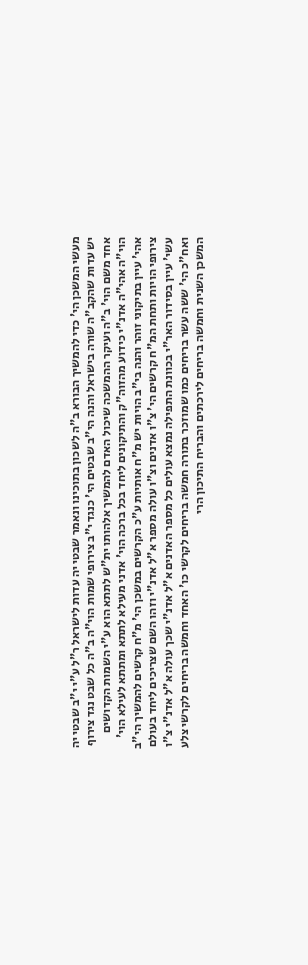מעשי המשכן הי' כדי להמשיך הבורא ב"ה לשכון בתוכינו ונאמר שבטי יה עדות לישראל ר"ל ע"י י"ב שבטי יה יש עדות שהקב"ה שורה בישראל והנה הי"ב שבטים הי' כנגד י"ב צירופי שמות הוי"ה ב"ה כל שבט נגד צירוף אחד משם הוי' ב"ה ועיקר ההמשכה שיכול האדם להמשיך אלהותו ית"ש לתתא הוא ע"י השמות הקדושים הוי"ה אהי"ה אדנ"י כידוע מהזוה"ק והתיקונים ליחד בכל ברכה הוי' אדני מעילא לתתא ומתתא לעילא הוי' אהי' עיין בתיקוני זוהר והנה בי"ב הויות יש מ"ח אותיות ע"כ הקרשים במשכן הי' מ"ח קרשים להמשיך הי"ב צירופי הויות ותחת המ"ח קרשים הי' צ"ו אדנים וצ"ו עולה מספר א"ל אדנ"י וזהו השם שצריכים ליחד בעולם עשי' עיין בסידור האר"י בכוונת התפילה נמצא עולים כל מספר האדנים א"ל אדנ"י שכך עולה א"ל אדנ"י צ"ו ואח"כ הי' ששה עשר בריחים כמו שמוזכר בתורה חמשה בריחים לקרשי כו' האחד וחמשה בריחים לקרשי צלע המשכן השנית וחמשה בריחים לירכתים והבריח התיכון הרי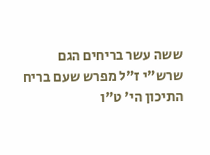ששה עשר בריחים הגם שרש"י ז"ל מפרש שעם בריח התיכון הי' ט"ו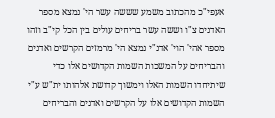אעפי"כ מהכתוב משמע שששה עשר הי' נמצא מספר האדנים צ"ו וששה עשר בריחים עולים בין הכל קי"ב וזהו מספר אהי' הוי' אדנ"י נמצא הי' מרמזים הקרשים ואדנים והבריחים על המשכות השמות הקדושים אלו כדי שיתיחדו השמות האלו וימשוך קדושת אלהותו ית"ש ע"י השמות הקדושים אלו על הקרשים ואדנים והבריחים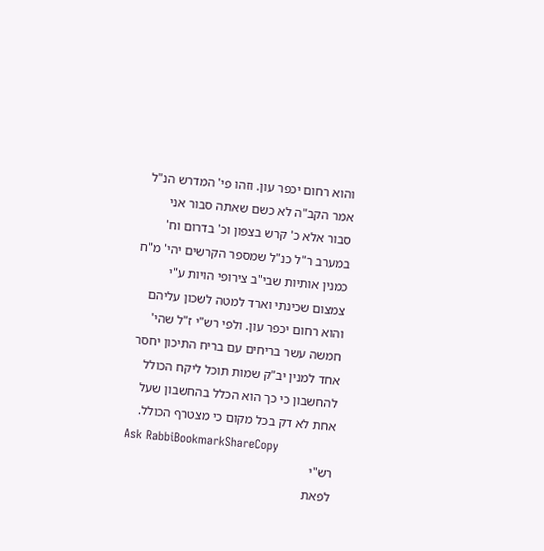והוא רחום יכפר עון. וזהו פי' המדרש הנ"ל אמר הקב"ה לא כשם שאתה סבור אני סבור אלא כ' קרש בצפון וכ' בדרום וח' במערב ר"ל כנ"ל שמספר הקרשים יהי' מ"ח כמנין אותיות שבי"ב צירופי הויות ע"י צמצום שכינתי וארד למטה לשכון עליהם והוא רחום יכפר עון. ולפי רש"י ז"ל שהי' חמשה עשר בריחים עם בריח התיכון יחסר אחד למנין יב"ק שמות תוכל ליקח הכולל להחשבון כי כך הוא הכלל בהחשבון שעל אחת לא דק בכל מקום כי מצטרף הכולל.
Ask RabbiBookmarkShareCopy
רש"י
לפאת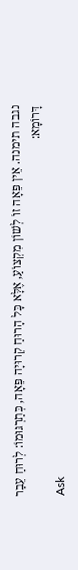נגבה תימנה. אֵין פֵּאָה זוֹ לְשׁוֹן מִקְצוֹעַ, אֶלָּא כָּל הָרוּחַ קְרוּיָה פֵּאָה, כְּתַרְגּוּמוֹ: לְרוּחַ עֵבַר דָּרוֹמָא:
Ask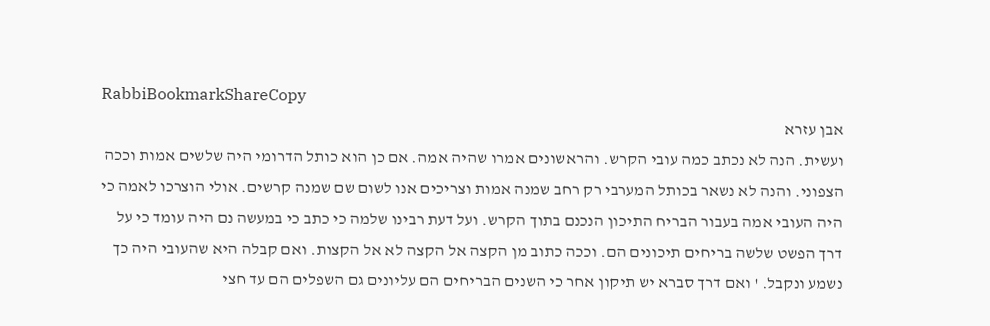RabbiBookmarkShareCopy
אבן עזרא
ועשית. הנה לא נכתב כמה עובי הקרש. והראשונים אמרו שהיה אמה. אם כן הוא כותל הדרומי היה שלשים אמות וככה הצפוני. והנה לא נשאר בכותל המערבי רק רחב שמנה אמות וצריכים אנו לשום שם שמנה קרשים. אולי הוצרכו לאמה כי היה העובי אמה בעבור הבריח התיכון הנכנם בתוך הקרש. ועל דעת רבינו שלמה כי כתב כי במעשה נם היה עומד כי על דרך הפשט שלשה בריחים תיכונים הם. וככה כתוב מן הקצה אל הקצה לא אל הקצות. ואם קבלה היא שהעובי היה כך נשמע ונקבל. ' ואם דרך סברא יש תיקון אחר כי השנים הבריחים הם עליונים גם השפלים הם עד חצי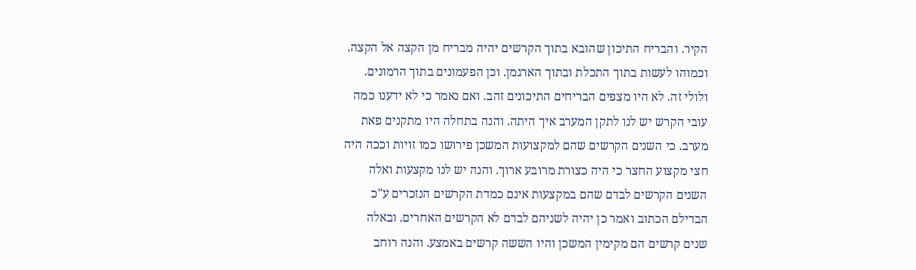הקיר. והבריח התיכון שהובא בתוך הקרשים יהיה מבריח מן הקצה אל הקצה. וכמוהו לעשות בתוך התכלת ובתוך הארגמן. וכן הפעמונים בתוך הרמונים. ולולי זה. לא היו מצפים הבריחים התיכונים זהב. ואם נאמר כי לא ידענו כמה עובי הקרש יש לנו לתקן המערב איך היתה. והנה בתחלה היו מתקנים פאת מערב. כי השנים הקרשים שהם למקצועות המשכן פירושו כמו זויות וככה היה חצי מקצוע החצר כי היה כצורת מרובע ארוך. והנה יש לנו מקצעות ואלה השנים הקרשים לבדם שהם במקצעות אינם כמדת הקרשים הנזכרים ע"כ הבדילם הכתוב ואמר כן יהיה לשניהם לבדם לא הקרשים האחרים. ובאלה שנים קרשים הם מקימין המשכן והיו הששה קרשים באמצע. והנה רוחב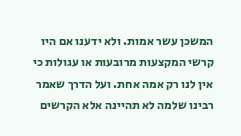המשכן עשר אמות. ולא ידענו אם היו קרשי המקצעות מרובעות או עגולות כי אין לנו רק אמה אחת. ועל הדרך שאמר רבינו שלמה לא תהיינה אלא הקרשים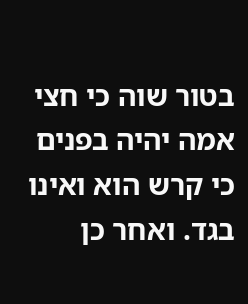בטור שוה כי חצי אמה יהיה בפנים כי קרש הוא ואינו בגד. ואחר כן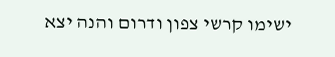ישימו קרשי צפון ודרום והנה יצא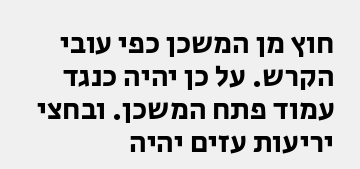חוץ מן המשכן כפי עובי הקרש. על כן יהיה כנגד עמוד פתח המשכן. ובחצי יריעות עזים יהיה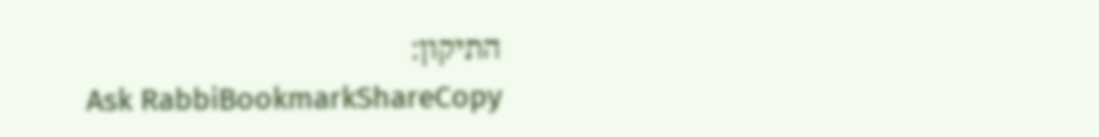התיקון:
Ask RabbiBookmarkShareCopy